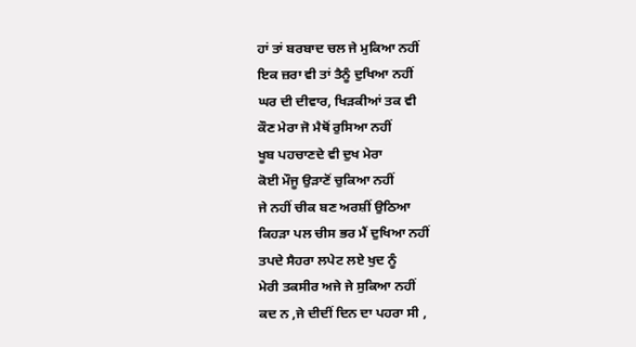ਹਾਂ ਤਾਂ ਬਰਬਾਦ ਚਲ ਜੇ ਮੁਕਿਆ ਨਹੀਂ
ਇਕ ਜ਼ਰਾ ਵੀ ਤਾਂ ਤੈਨੂੰ ਦੁਖਿਆ ਨਹੀਂ
ਘਰ ਦੀ ਦੀਵਾਰ, ਖਿੜਕੀਆਂ ਤਕ ਵੀ
ਕੌਣ ਮੇਰਾ ਜੋ ਮੈਥੋਂ ਰੁਸਿਆ ਨਹੀਂ
ਖੂਬ ਪਹਚਾਣਦੇ ਵੀ ਦੁਖ ਮੇਰਾ
ਕੋਈ ਮੌਜੂ ਉੜਾਣੋਂ ਚੁਕਿਆ ਨਹੀਂ
ਜੇ ਨਹੀਂ ਚੀਕ ਬਣ ਅਰਸ਼ੀਂ ਉਠਿਆ
ਕਿਹੜਾ ਪਲ ਚੀਸ ਭਰ ਮੈਂ ਦੁਖਿਆ ਨਹੀਂ
ਤਪਦੇ ਸੈਹਰਾ ਲਪੇਟ ਲਏ ਖੁਦ ਨੂੰ
ਮੇਰੀ ਤਕਸੀਰ ਅਜੇ ਜੇ ਸੁਕਿਆ ਨਹੀਂ
ਕਦ ਨ ,ਜੇ ਦੀਦੀਂ ਦਿਨ ਦਾ ਪਹਰਾ ਸੀ ,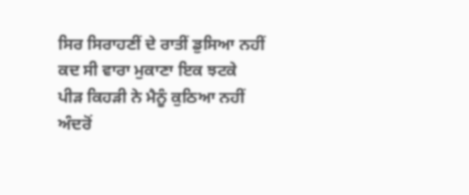ਸਿਰ ਸਿਰਾਹਣੀਂ ਦੇ ਰਾਤੀਂ ਡੁਸਿਆ ਨਹੀਂ
ਕਦ ਸੀ ਵਾਰਾ ਮੁਕਾਣਾ ਇਕ ਝਟਕੇ
ਪੀੜ ਕਿਹੜੀ ਨੇ ਮੈਨੂੰ ਕੁਠਿਆ ਨਹੀਂ
ਅੰਦਰੋਂ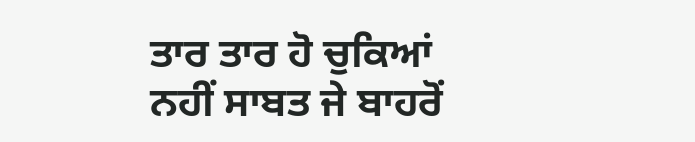ਤਾਰ ਤਾਰ ਹੋ ਚੁਕਿਆਂ
ਨਹੀਂ ਸਾਬਤ ਜੇ ਬਾਹਰੋਂ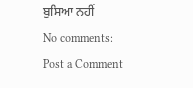ਬੁਸਿਆ ਨਹੀਂ
No comments:
Post a Comment